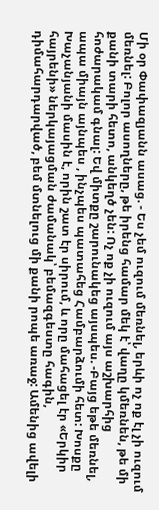Մի օր Փափազյանն ասաց. - Ես չեմ ուզում մեռնել, երևի ոչ ոք էլ չի ուզում մեռնել: Բոլոր ասողները, թե իրենց համար մեկ է՝ վաղը կմեռնեն, թե մի քանի տարի հետո, անկեղծ չեն: Ոչ ոք չի ուզում այս աշխարհից հոժարակամ գնալ: Եվ միտքը շարունակեց այսպես. -Բայց եթե մեռնել, ապա միայն այնպես , ինչպես պատահեց Համբարձումի հետ: Խոսքը Խաչանյանի մասին է, որին շատ էր սիրում, և որը մահացել էր «Երկիր հայրենի» ներկայացման ժամանակ՝ բեմազգեստը հագին, դիմահարդարված, բեմ մտնելուց մի քանի րոպե առաջ: Ամենից ավելի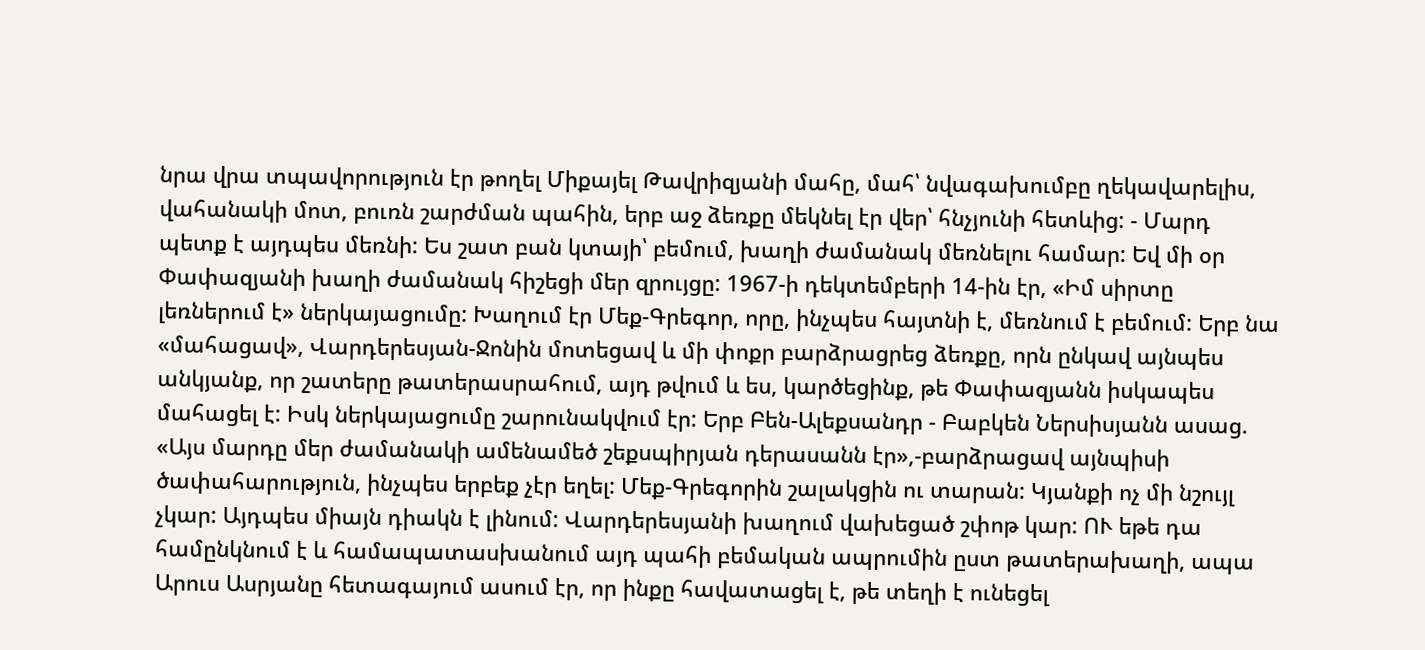նրա վրա տպավորություն էր թողել Միքայել Թավրիզյանի մահը, մահ՝ նվագախումբը ղեկավարելիս, վահանակի մոտ, բուռն շարժման պահին, երբ աջ ձեռքը մեկնել էր վեր՝ հնչյունի հետևից: - Մարդ պետք է այդպես մեռնի: Ես շատ բան կտայի՝ բեմում, խաղի ժամանակ մեռնելու համար: Եվ մի օր Փափազյանի խաղի ժամանակ հիշեցի մեր զրույցը: 1967-ի դեկտեմբերի 14-ին էր, «Իմ սիրտը լեռներում է» ներկայացումը: Խաղում էր Մեք-Գրեգոր, որը, ինչպես հայտնի է, մեռնում է բեմում: Երբ նա «մահացավ», Վարդերեսյան-Ջոնին մոտեցավ և մի փոքր բարձրացրեց ձեռքը, որն ընկավ այնպես անկյանք, որ շատերը թատերասրահում, այդ թվում և ես, կարծեցինք, թե Փափազյանն իսկապես մահացել է: Իսկ ներկայացումը շարունակվում էր: Երբ Բեն-Ալեքսանդր - Բաբկեն Ներսիսյանն ասաց. «Այս մարդը մեր ժամանակի ամենամեծ շեքսպիրյան դերասանն էր»,-բարձրացավ այնպիսի ծափահարություն, ինչպես երբեք չէր եղել: Մեք-Գրեգորին շալակցին ու տարան: Կյանքի ոչ մի նշույլ չկար: Այդպես միայն դիակն է լինում: Վարդերեսյանի խաղում վախեցած շփոթ կար: ՈՒ եթե դա համընկնում է և համապատասխանում այդ պահի բեմական ապրումին ըստ թատերախաղի, ապա Արուս Ասրյանը հետագայում ասում էր, որ ինքը հավատացել է, թե տեղի է ունեցել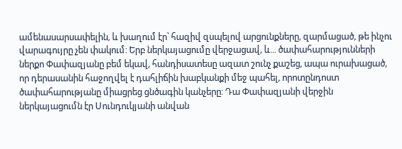ամենասարսափելին, և խաղում էր՝ հազիվ զսպելով արցունքները, զարմացած, թե ինչու վարագույրը չեն փակում: Երբ ներկայացումը վերջացավ, և... ծափահարությունների ներքո Փափազյանը բեմ եկավ, հանդիսատեսը ազատ շունչ քաշեց, ապա ուրախացած, որ դերասանին հաջողվել է դահլիճին խաբկանքի մեջ պահել, որոտընդոստ ծափահարությանը միացրեց ցնծագին կանչերը: Դա Փափազյանի վերջին ներկայացումն էր Սունդուկյանի անվան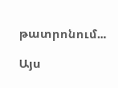թատրոնում...

Այս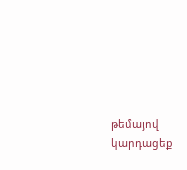թեմայով կարդացեք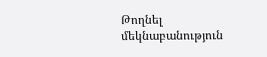Թողնել մեկնաբանություն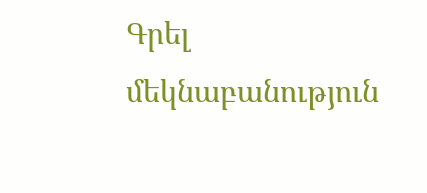Գրել մեկնաբանություն